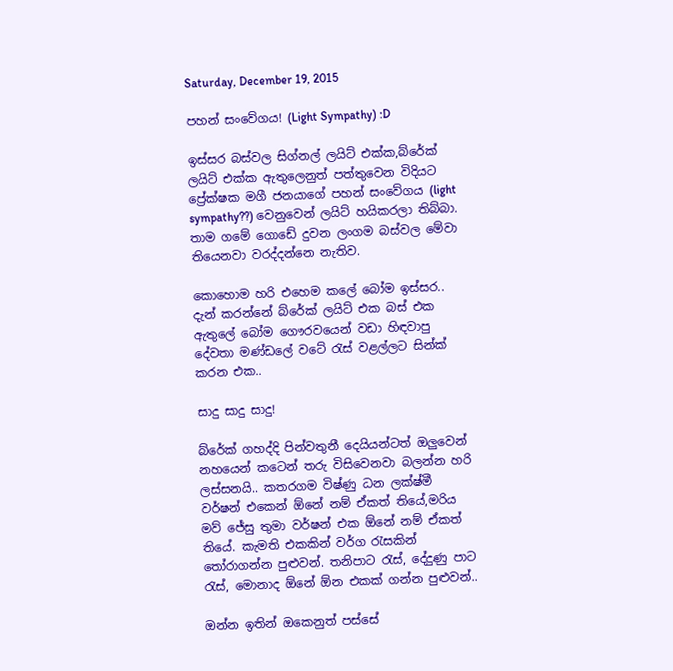Saturday, December 19, 2015

පහන් සංවේගය! (Light Sympathy) :D

ඉස්සර බස්වල සිග්නල් ලයිට් එක්ක,බ්රේක් ලයිට් එක්ක ඇතුලෙනුත් පත්තුවෙන විදියට ප්‍රේක්ෂක මගී ජනයාගේ පහන් සංවේගය (light sympathy??) වෙනුවෙන් ලයිට් හයිකරලා තිබ්බා. තාම ගමේ ගොඩේ දුවන ලංගම බස්වල මේවා තියෙනවා වරද්දන්නෙ නැතිව.

කොහොම හරි එහෙම කලේ බෝම ඉස්සර.. දැන් කරන්නේ බ්රේක් ලයිට් එක බස් එක ඇතුලේ බෝම ගෞරවයෙන් වඩා හිඳවාපු දේවතා මණ්ඩලේ වටේ රැස් වළල්ලට සින්ක් කරන එක..

සාදු සාදු සාදු!

බ්රේක් ගහද්දි පින්වතුනී දෙයියන්ටත් ඔලුවෙන් නහයෙන් කටෙන් තරු විසිවෙනවා බලන්න හරි ලස්සනයි.. කතරගම විෂ්ණු ධන ලක්ෂ්මී වර්ෂන් එකෙන් ඕනේ නම් ඒකත් තියේ,මරිය මව් ජේසු තුමා වර්ෂන් එක ඕනේ නම් ඒකත් තියේ. කැමති එකකින් වර්ග රැසකින් තෝරාගන්න පුළුවන්. තනිපාට රැස්, දේදුණු පාට රැස්, මොනාද ඕනේ ඕන එකක් ගන්න පුළුවන්..

ඔන්න ඉතින් ඔකෙනුත් පස්සේ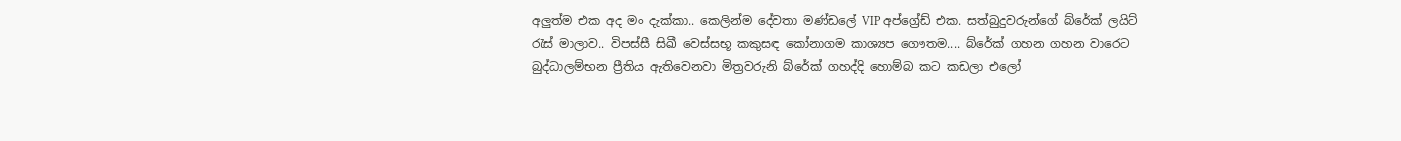අලුත්ම එක අද මං දැක්කා.. කෙලින්ම දේවතා මණ්ඩලේ VIP අප්ග්‍රේඩ් එක. සත්බුදුවරුන්ගේ බ්රේක් ලයිට් රැස් මාලාව.. විපස්සී සිඛී වෙස්සභූ කකුසඳ කෝනාගම කාශ්‍යප ගෞතම.... බ්රේක් ගහන ගහන වාරෙට බුද්ධාලම්භන ප්‍රීතිය ඇතිවෙනවා මිත්‍රවරුනි බ්රේක් ගහද්දි හොම්බ කට කඩලා එලෝ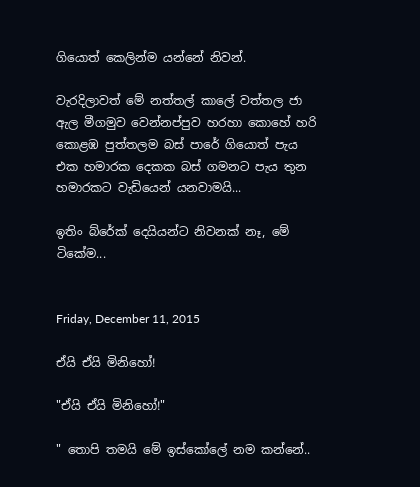ගියොත් කෙලින්ම යන්නේ නිවන්.

වැරදිලාවත් මේ නත්තල් කාලේ වත්තල ජා ඇල මීගමුව වෙන්නප්පුව හරහා කොහේ හරි කොළඹ පුත්තලම බස් පාරේ ගියොත් පැය එක හමාරක දෙකක බස් ගමනට පැය තුන හමාරකට වැඩියෙන් යනවාමයි...

ඉතිං බ්රේක් දෙයියන්ට නිවනක් නෑ, මේ ටිකේම...


Friday, December 11, 2015

ඒයි ඒයි මිනිහෝ!

"ඒයි ඒයි මිනිහෝ!"

" තොපි තමයි මේ ඉස්කෝලේ නම කන්නේ..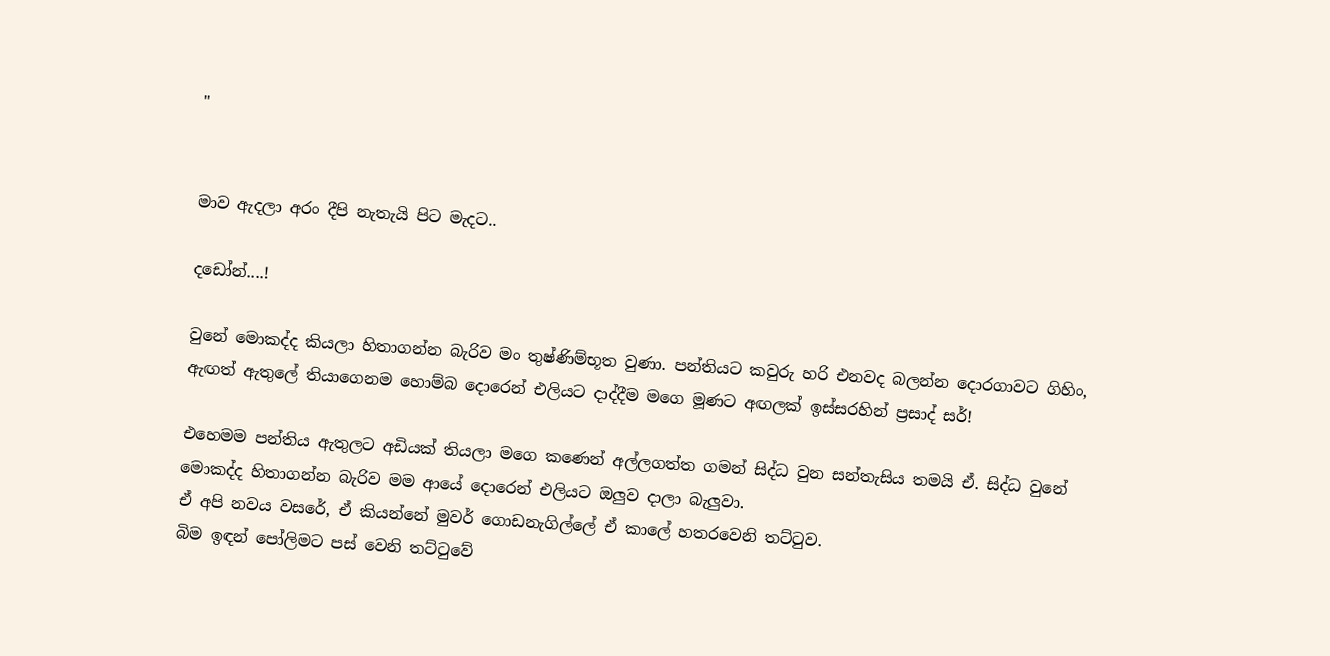"


මාව ඇදලා අරං දීපි නැතැයි පිට මැදට..

දඩෝන්....!

වුනේ මොකද්ද කියලා හිතාගන්න බැරිව මං තුෂ්ණිම්භූත වුණා. පන්තියට කවුරු හරි එනවද බලන්න දොරගාවට ගිහිං, ඇඟත් ඇතුලේ තියාගෙනම හොම්බ දොරෙන් එලියට දාද්දීම මගෙ මූණට අඟලක් ඉස්සරහින් ප්‍රසාද් සර්!

එහෙමම පන්තිය ඇතුලට අඩියක් තියලා මගෙ කණෙන් අල්ලගත්ත ගමන් සිද්ධ වුන සන්තැසිය තමයි ඒ. සිද්ධ වුනේ මොකද්ද හිතාගන්න බැරිව මම ආයේ දොරෙන් එලියට ඔලුව දාලා බැලුවා.
ඒ අපි නවය වසරේ, ඒ කියන්නේ මුවර් ගොඩනැගිල්ලේ ඒ කාලේ හතරවෙනි තට්ටුව.
බිම ඉඳන් පෝලිමට පස් වෙනි තට්ටුවේ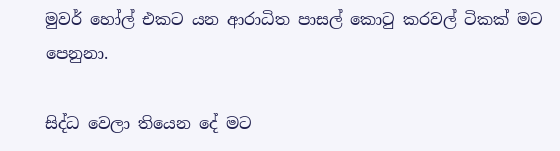මුවර් හෝල් එකට යන ආරාධිත පාසල් කොටු කරවල් ටිකක් මට පෙනුනා.

සිද්ධ වෙලා තියෙන දේ මට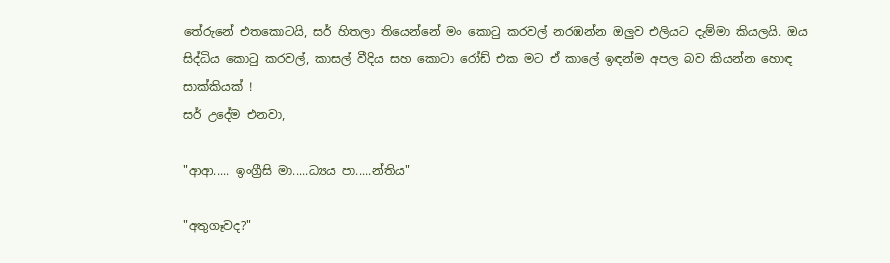තේරුනේ එතකොටයි, සර් හිතලා තියෙන්නේ මං කොටු කරවල් නරඹන්න ඔලුව එලියට දැම්මා කියලයි. ඔය සිද්ධිය කොටු කරවල්, කාසල් වීදිය සහ කොටා රෝඩ් එක මට ඒ කාලේ ඉඳන්ම අපල බව කියන්න හොඳ සාක්කියක් !
සර් උදේම එනවා,

"ආආ..... ඉංග්‍රීසි මා.....ධ්‍යය පා.....න්තිය"

"අතුගෑවද?"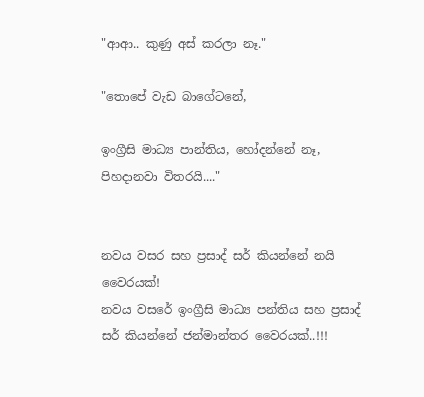"ආආ.. කුණු අස් කරලා නෑ."

"තොපේ වැඩ බාගේටනේ,

ඉංග්‍රීසි මාධ්‍ය පාන්තිය, හෝදන්නේ නෑ, පිහදානවා විතරයි...."


නවය වසර සහ ප්‍රසාද් සර් කියන්නේ නයි වෛරයක්!
නවය වසරේ ඉංග්‍රීසි මාධ්‍ය පන්තිය සහ ප්‍රසාද් සර් කියන්නේ ජන්මාන්තර වෛරයක්..!!!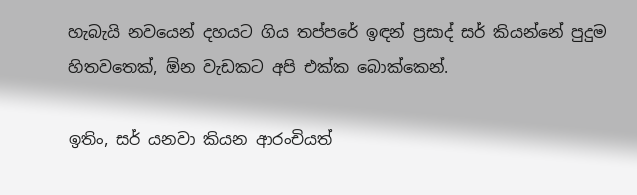හැබැයි නවයෙන් දහයට ගිය තප්පරේ ඉඳන් ප්‍රසාද් සර් කියන්නේ පුදුම හිතවතෙක්, ඕන වැඩකට අපි එක්ක බොක්කෙන්.

ඉතිං, සර් යනවා කියන ආරංචියත්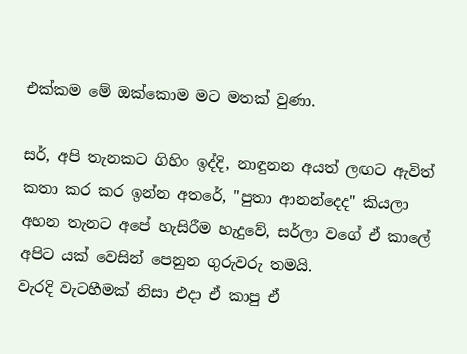එක්කම මේ ඔක්කොම මට මතක් වුණා.

සර්, අපි තැනකට ගිහිං ඉද්දි, නාඳුනන අයත් ලඟට ඇවිත් කතා කර කර ඉන්න අතරේ, "පුතා ආනන්දෙද" කියලා අහන තැනට අපේ හැසිරීම හැදුවේ, සර්ලා වගේ ඒ කාලේ අපිට යක් වෙසින් පෙනුන ගුරුවරු තමයි.
වැරදි වැටහීමක් නිසා එදා ඒ කාපු ඒ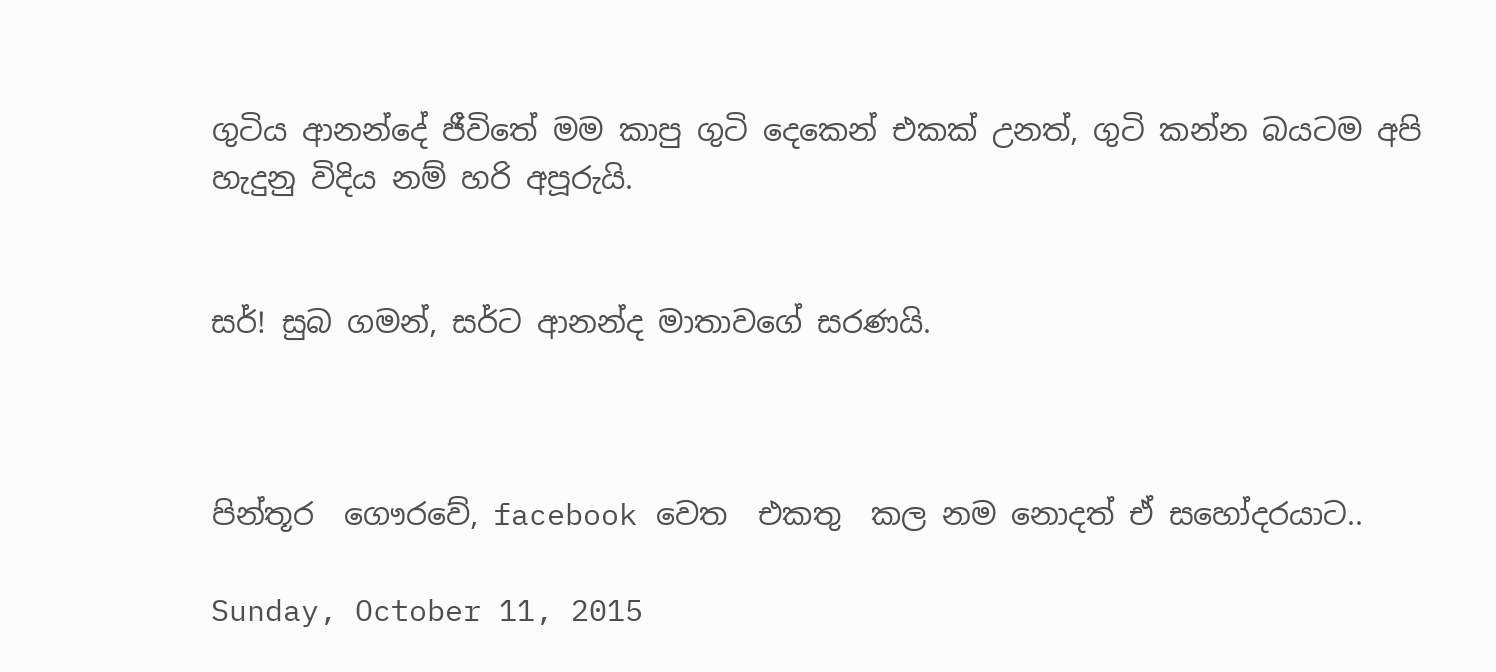ගුටිය ආනන්දේ ජීවිතේ මම කාපු ගුටි දෙකෙන් එකක් උනත්, ගුටි කන්න බයටම අපි හැදුනු විදිය නම් හරි අපූරුයි.


සර්! සුබ ගමන්, සර්ට ආනන්ද මාතාවගේ සරණයි.



පින්තූර  ගෞරවේ, facebook වෙත  එකතු  කල නම නොදත් ඒ සහෝදරයාට..

Sunday, October 11, 2015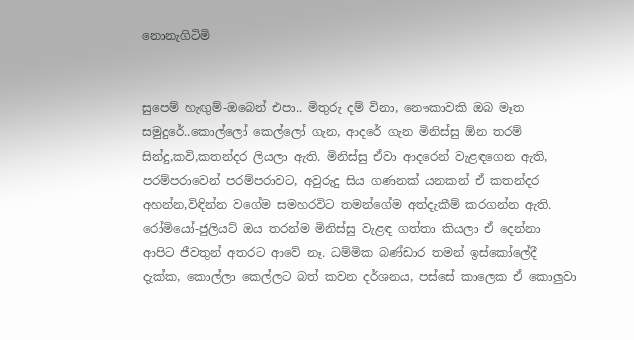නොනැගිටිමි


සුපෙම් හැඟුම්-ඔබෙන් එපා.. මිතුරු දම් විනා, නෞකාවකි ඔබ මෑත සමුදුරේ..කොල්ලෝ කෙල්ලෝ ගැන, ආදරේ ගැන මිනිස්සු ඕන තරම් සින්දු,කවි,කතන්දර ලියලා ඇති. මිනිස්සු ඒවා ආදරෙන් වැළඳගෙන ඇති, පරම්පරාවෙන් පරම්පරාවට, අවුරුදු සිය ගණනක් යනකන් ඒ කතන්දර අහන්න,විඳින්න වගේම සමහරවිට තමන්ගේම අත්දැකීම් කරගන්න ඇති.
රෝමියෝ-ජුලියට් ඔය තරන්ම මිනිස්සු වැළඳ ගත්තා කියලා ඒ දෙන්නා ආපිට ජීවතුන් අතරට ආවේ නෑ. ධම්මික බණ්ඩාර තමන් ඉස්කෝලේදී දැක්ක, කොල්ලා කෙල්ලට බත් කවන දර්ශනය, පස්සේ කාලෙක ඒ කොලුවා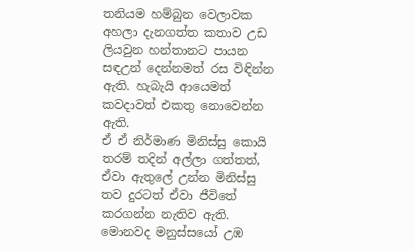තනියම හම්බුන වෙලාවක අහලා දැනගත්ත කතාව උඩ ලියවුන හන්තානට පායන සඳඋන් දෙන්නමත් රස විඳින්න ඇති. හැබැයි ආයෙමත් කවදාවත් එකතු නොවෙන්න ඇති.
ඒ ඒ නිර්මාණ මිනිස්සු කොයි තරම් තදින් අල්ලා ගත්තත්, ඒවා ඇතුලේ උන්න මිනිස්සු තව දුරටත් ඒවා ජීවිතේ කරගන්න නැතිව ඇති. මොනවද මනුස්සයෝ උඹ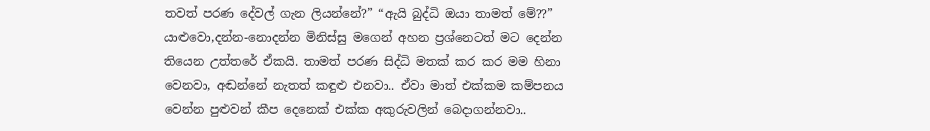තවත් පරණ දේවල් ගැන ලියන්නේ?” “ඇයි බුද්ධි ඔයා තාමත් මේ??” යාළුවො,දන්න-නොදන්න මිනිස්සු මගෙන් අහන ප්‍රශ්නෙටත් මට දෙන්න තියෙන උත්තරේ ඒකයි. තාමත් පරණ සිද්ධි මතක් කර කර මම හිනා වෙනවා, අඬන්නේ නැතත් කඳුළු එනවා.. ඒවා මාත් එක්කම කම්පනය වෙන්න පුළුවන් කීප දෙනෙක් එක්ක අකුරුවලින් බෙදාගන්නවා..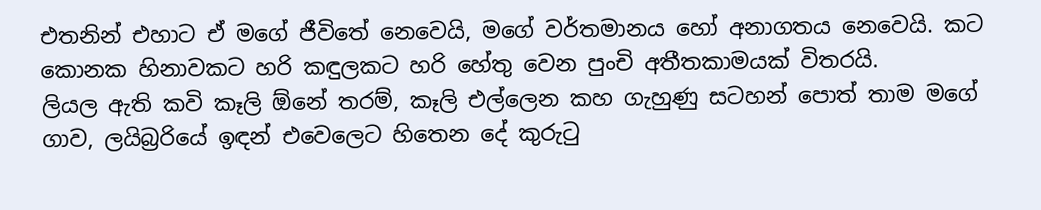එතනින් එහාට ඒ මගේ ජීවිතේ නෙවෙයි, මගේ වර්තමානය හෝ අනාගතය නෙවෙයි. කට කොනක හිනාවකට හරි කඳුලකට හරි හේතු වෙන පුංචි අතීතකාමයක් විතරයි.
ලියල ඇති කවි කෑලි ඕනේ තරම්, කෑලි එල්ලෙන කහ ගැහුණු සටහන් පොත් තාම මගේ ගාව, ලයිබ්‍රරියේ ඉඳන් එවෙලෙට හිතෙන දේ කුරුටු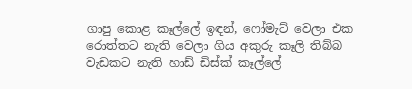ගාපු කොළ කෑල්ලේ ඉඳන්, ෆෝමැට් වෙලා එක රොත්තට නැති වෙලා ගිය අකුරු කෑලි තිබ්බ වැඩකට නැති හාඩ් ඩිස්ක් කෑල්ලේ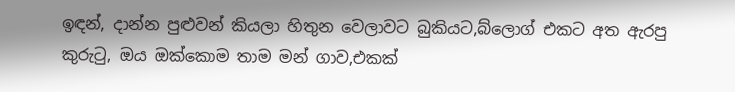ඉඳන්, දාන්න පුළුවන් කියලා හිතුන වෙලාවට බුකියට,බ්ලොග් එකට අත ඇරපු කුරුටු, ඔය ඔක්කොම තාම මන් ගාව,එකක්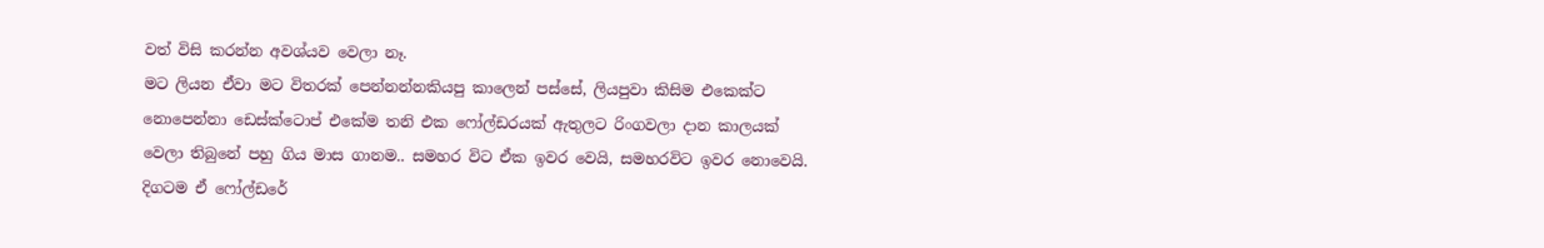වත් විසි කරන්න අවශ්යව වෙලා නෑ.
මට ලියන ඒවා මට විතරක් පෙන්නන්නකියපු කාලෙන් පස්සේ, ලියපුවා කිසිම එකෙක්ට නොපෙන්නා ඩෙස්ක්ටොප් එකේම තනි එක ෆෝල්ඩරයක් ඇතුලට රිංගවලා දාන කාලයක් වෙලා තිබුනේ පහු ගිය මාස ගානම.. සමහර විට ඒක ඉවර වෙයි, සමහරවිට ඉවර නොවෙයි. දිගටම ඒ ෆෝල්ඩරේ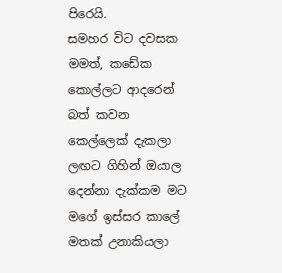පිරෙයි.
සමහර විට දවසක මමත්, කඩේක කොල්ලට ආදරෙන් බත් කවන කෙල්ලෙක් දැකලා ලඟට ගිහින් ඔයාල දෙන්නා දැක්කම මට මගේ ඉස්සර කාලේ මතක් උනාකියලා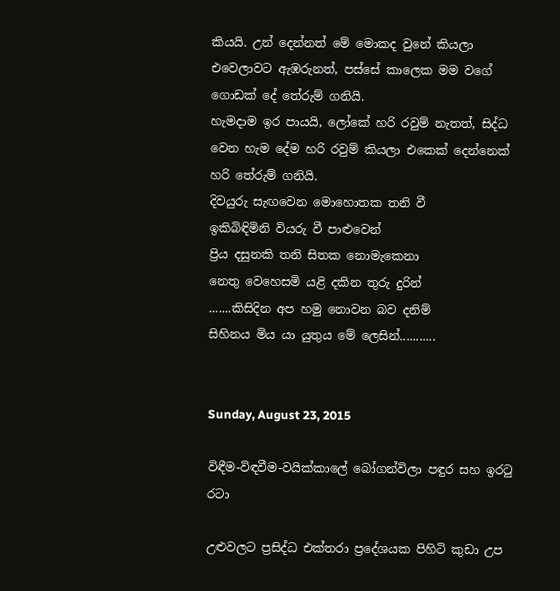කියයි. උන් දෙන්නත් මේ මොකද වුනේ කියලා එවෙලාවට ඇඹරුනත්, පස්සේ කාලෙක මම වගේ ගොඩක් දේ තේරුම් ගනියි.
හැමදාම ඉර පායයි, ලෝකේ හරි රවුම් නැතත්, සිද්ධ වෙන හැම දේම හරි රවුම් කියලා එකෙක් දෙන්නෙක් හරි තේරුම් ගනියි.
දිවයුරු සැඟවෙන මොහොතක තනි වී
ඉකිබිඳිමිනි වියරු වී පාළුවෙන්
ප්‍රිය දසුනකි තනි සිතක නොමැකෙනා
නෙතු වෙහෙසමි යළි දකින තුරු දුරින්
.......කිසිදින අප හමු නොවන බව දනිම්
සිහිනය මිය යා යුතුය මේ ලෙසින්...........


Sunday, August 23, 2015

විඳීම-විඳවීම-වයික්කාලේ බෝගන්විලා පඳුර සහ ඉරටු රටා

උළුවලට ප්‍රසිද්ධ එක්තරා ප්‍රදේශයක පිහිටි කුඩා උප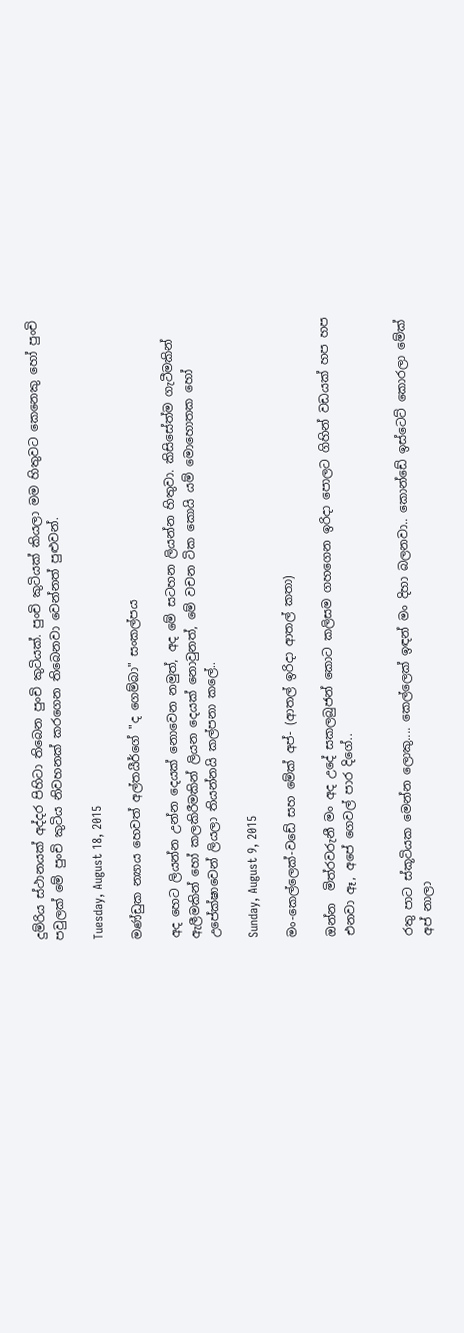දුම්රිය ස්ථානයක් අද්දර පිහිටා තිබෙන පුංචි කුටියක්. පුංචි කුටියක් කියලා මම හිතුවට කෙනෙකු හෝ පුංචි පවුලක් මේ පුංචි කුටිය නිවහනක් කරගෙන තිබෙනවා වෙන්නත් පුළුවන්.

Tuesday, August 18, 2015

මණ්ඩුක න්‍යාය හෙවත් අල්තයීර්ගේ "ද ගෙම්බා" සංකල්පය

අද හෙට ලියන්න උන්න දෙයක් නොවෙන නමුත්, අද මේ සටහන ලියන්න හිතුවා. කිසිසේත්ම ගැටීමකින් ඇලීමකින් හෝ කලකිරීමකින් ලියන දෙයක් නොවුනත්, මේ වචන ටික කොයි යම් මොහොතක හෝ උපේක්ෂාවෙන් ලියලා තියන්නයි කල්පනා කලේ..

Sunday, August 9, 2015

මං-කෙල්ලෙක්-වඩේ සහ මේක් අප්- (ආතල් ඉරිදා ආතල් කතා)

ඔන්න  මිත්රවරුනී මං අද උදේ සකලබුජන් කොට කලිසම ගහගෙන ඉරිදා පොලට ගිහින් වඩයක් හප හප එනවා ඈ, අපේ ගෙවල් පාර දිගේ..


රතු පාට ස්කූටියක මෙන්න ලොකු.... කෙල්ලෙක් ඉඳන් මං දිහා බලනවා.. කොන්ඩේ ඉස්ටෙට් කොරලා මේක් අප් නාලා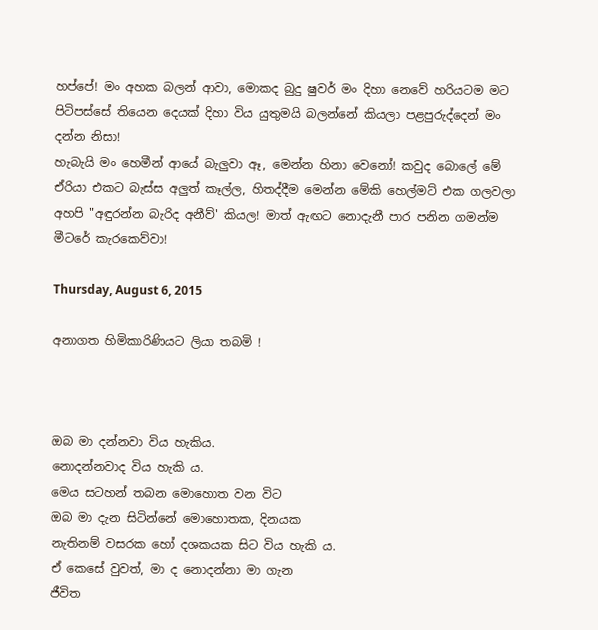හප්පේ! මං අහක බලන් ආවා, මොකද බුදු ෂුවර් මං දිහා නෙවේ හරියටම මට පිටිපස්සේ තියෙන දෙයක් දිහා විය යුතුමයි බලන්නේ කියලා පළපුරුද්දෙන් මං දන්න නිසා!
හැබැයි මං හෙමීන් ආයේ බැලුවා ඈ, මෙන්න හිනා වෙනෝ! කවුද බොලේ මේ ඒරියා එකට බැස්ස අලුත් කෑල්ල, හිතද්දීම මෙන්න මේකි හෙල්මට් එක ගලවලා  අහපි "අඳුරන්න බැරිද අනීව්' කියල! මාත් ඇඟට නොදැනී පාර පනින ගමන්ම මීටරේ කැරකෙව්වා!

Thursday, August 6, 2015

අනාගත හිමිකාරිණියට ලියා තබමි !



ඔබ මා දන්නවා විය හැකිය.
නොදන්නවාද විය හැකි ය.
මෙය සටහන් තබන මොහොත වන විට
ඔබ මා දැන සිටින්නේ මොහොතක, දිනයක
නැතිනම් වසරක හෝ දශකයක සිට විය හැකි ය.
ඒ කෙසේ වුවත්, මා ද නොදන්නා මා ගැන
ජීවිත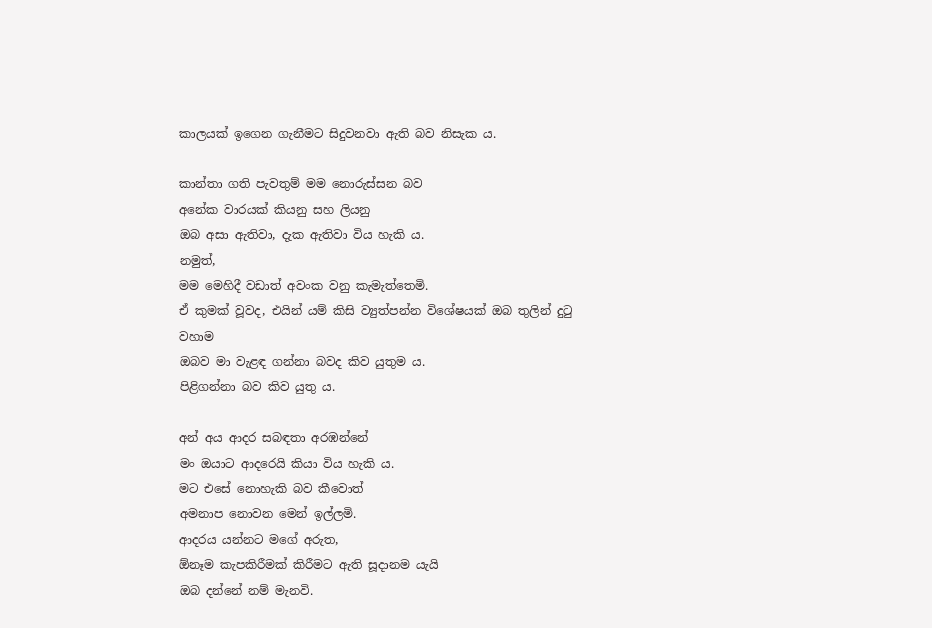කාලයක් ඉගෙන ගැනීමට සිදුවනවා ඇති බව නිසැක ය.

කාන්තා ගති පැවතුම් මම නොරුස්සන බව
අනේක වාරයක් කියනු සහ ලියනු
ඔබ අසා ඇතිවා, දැක ඇතිවා විය හැකි ය.
නමුත්,
මම මෙහිදී වඩාත් අවංක වනු කැමැත්තෙමි.
ඒ කුමක් වූවද, එයින් යම් කිසි ව්‍යුත්පන්න විශේෂයක් ඔබ තුලින් දුටු වහාම
ඔබව මා වැළඳ ගන්නා බවද කිව යුතුම ය.
පිළිගන්නා බව කිව යුතු ය.

අන් අය ආදර සබඳතා අරඹන්නේ
මං ඔයාට ආදරෙයි කියා විය හැකි ය.
මට එසේ නොහැකි බව කීවොත්
අමනාප නොවන මෙන් ඉල්ලමි.
ආදරය යන්නට මගේ අරුත,
ඕනෑම කැපකිරීමක් කිරීමට ඇති සූදානම යැයි
ඔබ දන්නේ නම් මැනවි.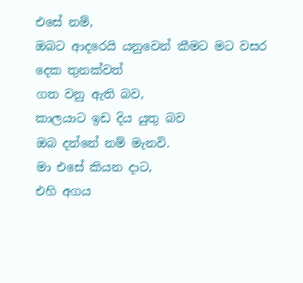එසේ නම්,
ඔබට ආදරෙයි යනුවෙන් කීමට මට වසර දෙක තුනක්වත්
ගත වනු ඇති බව,
කාලයාට ඉඩ දිය යුතු බව
ඔබ දන්නේ නම් මැනවි.
මා එසේ කියන දාට,
එහි අගය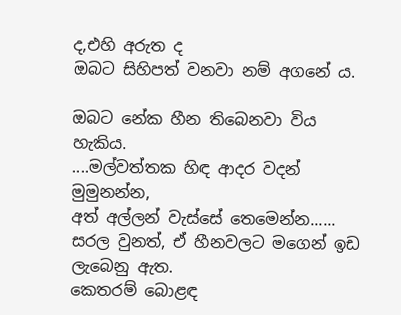ද,එහි අරුත ද
ඔබට සිහිපත් වනවා නම් අගනේ ය.

ඔබට නේක හීන තිබෙනවා විය හැකිය.
....මල්වත්තක හිඳ ආදර වදන් මුමුනන්න,
අත් අල්ලන් වැස්සේ තෙමෙන්න......
සරල වුනත්, ඒ හීනවලට මගෙන් ඉඩ ලැබෙනු ඇත.
කෙතරම් බොළඳ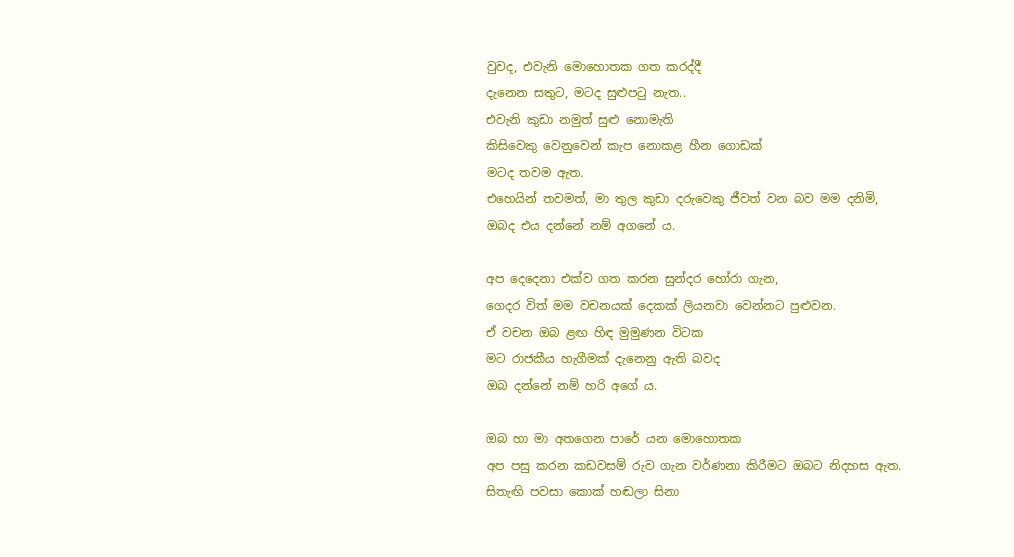වුවද, එවැනි මොහොතක ගත කරද්දී
දැනෙන සතුට, මටද සුළුපටු නැත..
එවැනි කුඩා නමුත් සුළු නොමැති
කිසිවෙකු වෙනුවෙන් කැප නොකළ හීන ගොඩක්
මටද තවම ඇත.
එහෙයින් තවමත්, මා තුල කුඩා දරුවෙකු ජීවත් වන බව මම දනිමි,
ඔබද එය දන්නේ නම් අගනේ ය.

අප දෙදෙනා එක්ව ගත කරන සුන්දර හෝරා ගැන,
ගෙදර විත් මම වචනයක් දෙකක් ලියනවා වෙන්නට පුළුවන.
ඒ වචන ඔබ ළඟ හිඳ මුමුණන විටක
මට රාජකීය හැගීමක් දැනෙනු ඇති බවද
ඔබ දන්නේ නම් හරි අගේ ය.

ඔබ හා මා අතගෙන පාරේ යන මොහොතක
අප පසු කරන කඩවසම් රුව ගැන වර්ණනා කිරීමට ඔබට නිදහස ඇත.
සිතැඟි පවසා කොක් හඬලා සිනා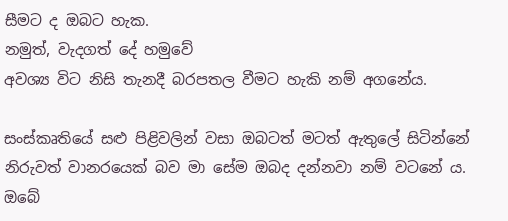සීමට ද ඔබට හැක.
නමුත්, වැදගත් දේ හමුවේ
අවශ්‍ය විට නිසි තැනදී බරපතල වීමට හැකි නම් අගනේය.

සංස්කෘතියේ සළු පිළිවලින් වසා ඔබටත් මටත් ඇතුලේ සිටින්නේ
නිරුවත් වානරයෙක් බව මා සේම ඔබද දන්නවා නම් වටනේ ය.
ඔබේ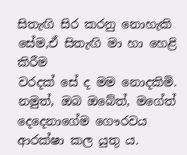සිතැඟි සිර කරනු නොහැකි සේම,ඒ සිතැඟි මා හා හෙළි කිරීම
වරදක් සේ ද මම නොදකිමි.
නමුත්, ඔබ ඔබේත්, මගේත් දෙදෙනාගේම ගෞරවය ආරක්ෂා කල යුතු ය.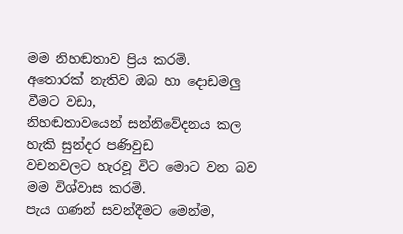මම නිහඬතාව ප්‍රිය කරමි.
අතොරක් නැතිව ඔබ හා දොඩමලු වීමට වඩා,
නිහඬතාවයෙන් සන්නිවේදනය කල හැකි සුන්දර පණිවුඩ
වචනවලට හැරවූ විට මොට වන බව මම විශ්වාස කරමි.
පැය ගණන් සවන්දීමට මෙන්ම,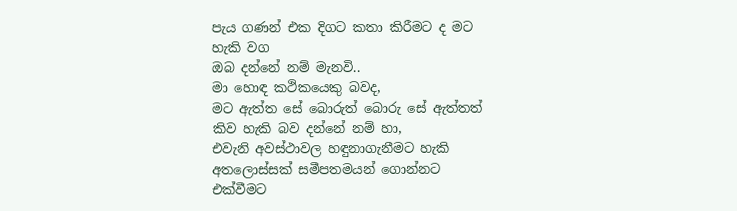පැය ගණන් එක දිගට කතා කිරීමට ද මට හැකි වග
ඔබ දන්නේ නම් මැනවි..
මා හොඳ කථිකයෙකු බවද,
මට ඇත්ත සේ බොරුත් බොරු සේ ඇත්තත්
කිව හැකි බව දන්නේ නම් හා,
එවැනි අවස්ථාවල හඳුනාගැනීමට හැකි
අතලොස්සක් සමීපතමයන් ගොන්නට
එක්වීමට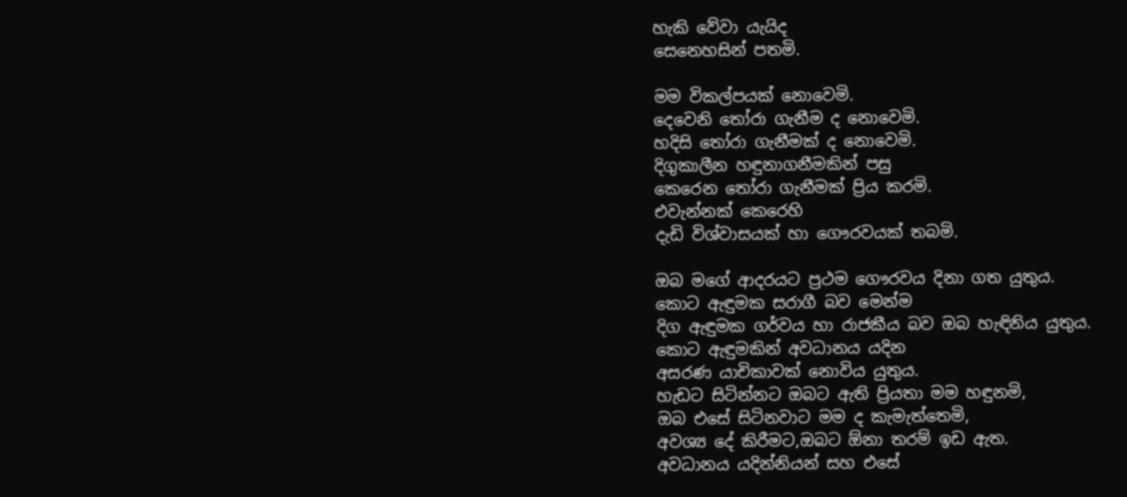හැකි වේවා යැයිද
සෙනෙහසින් පතමි.

මම විකල්පයක් නොවෙමි.
දෙවෙනි තෝරා ගැනීම ද නොවෙමි.
හදිසි තෝරා ගැනීමක් ද නොවෙමි.
දිගුකාලීන හඳුනාගනීමකින් පසු
කෙරෙන තෝරා ගැනීමක් ප්‍රිය කරමි.
එවැන්නක් කෙරෙහි
දැඩි විශ්වාසයක් හා ගෞරවයක් තබමි.

ඔබ මගේ ආදරයට ප්‍රථම ගෞරවය දිනා ගත යුතුය.
කොට ඇඳුමක සරාගී බව මෙන්ම
දිග ඇඳුමක ගර්වය හා රාජකීය බව ඔබ හැඳිනිය යුතුය.
කොට ඇඳුමකින් අවධානය යදින
අසරණ යාචිකාවක් නොවිය යුතුය.
හැඩට සිටින්නට ඔබට ඇති ප්‍රියතා මම හඳුනමි,
ඔබ එසේ සිටිනවාට මම ද කැමැත්තෙමි,
අවශ්‍ය දේ කිරීමට,ඔබට ඕනා තරම් ඉඩ ඇත.
අවධානය යදින්නියන් සහ එසේ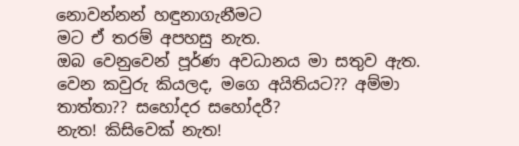නොවන්නන් හඳුනාගැනීමට
මට ඒ තරම් අපහසු නැත.
ඔබ වෙනුවෙන් පූර්ණ අවධානය මා සතුව ඇත.
වෙන කවුරු කියලද, මගෙ අයිතියට?? අම්මා තාත්තා?? සහෝදර සහෝදරී?
නැත! කිසිවෙක් නැත!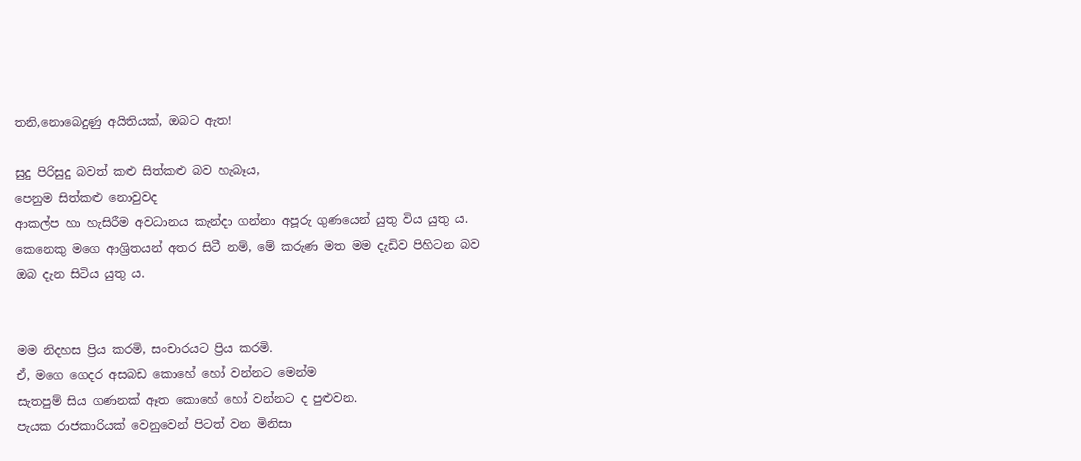තනි,නොබෙදුණු අයිතියක්, ඔබට ඇත!

සුදු පිරිසුදු බවත් කළු සිත්කළු බව හැබෑය,
පෙනුම සිත්කළු නොවුවද
ආකල්ප හා හැසිරීම අවධානය කැන්දා ගන්නා අපූරු ගුණයෙන් යුතු විය යුතු ය.
කෙනෙකු මගෙ ආශ්‍රිතයන් අතර සිටී නම්, මේ කරුණ මත මම දැඩිව පිහිටන බව
ඔබ දැන සිටිය යුතු ය.


මම නිදහස ප්‍රිය කරමි, සංචාරයට ප්‍රිය කරමි.
ඒ, මගෙ ගෙදර අසබඩ කොහේ හෝ වන්නට මෙන්ම
සැතපුම් සිය ගණනක් ඈත කොහේ හෝ වන්නට ද පුළුවන.
පැයක රාජකාරියක් වෙනුවෙන් පිටත් වන මිනිසා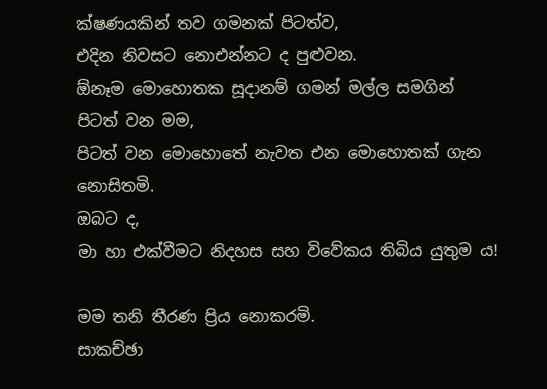ක්ෂණයකින් තව ගමනක් පිටත්ව,
එදින නිවසට නොඑන්නට ද පුළුවන.
ඕනෑම මොහොතක සූදානම් ගමන් මල්ල සමගින් පිටත් වන මම,
පිටත් වන මොහොතේ නැවත එන මොහොතක් ගැන නොසිතමි.
ඔබට ද,
මා හා එක්වීමට නිදහස සහ විවේකය තිබිය යුතුම ය!

මම තනි තීරණ ප්‍රිය නොකරමි.
සාකච්ඡා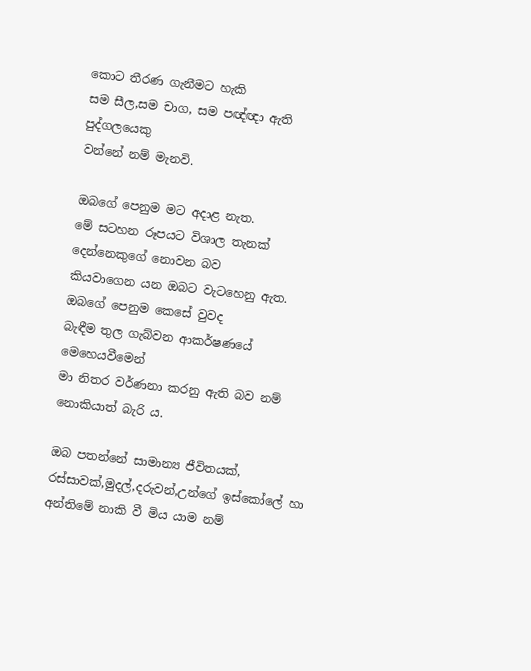කොට තීරණ ගැනීමට හැකි
සම සීල,සම චාග, සම පඥ්ඥා ඇති පුද්ගලයෙකු
වන්නේ නම් මැනවි.

ඔබගේ පෙනුම මට අදාළ නැත.
මේ සටහන රූපයට විශාල තැනක් දෙන්නෙකුගේ නොවන බව
කියවාගෙන යන ඔබට වැටහෙනු ඇත.
ඔබගේ පෙනුම කෙසේ වුවද
බැඳීම තුල ගැබ්වන ආකර්ෂණයේ මෙහෙයවීමෙන්
මා නිතර වර්ණනා කරනු ඇති බව නම්
නොකියාත් බැරි ය.

ඔබ පතන්නේ සාමාන්‍ය ජීවිතයක්,
රස්සාවක්,මුදල්,දරුවන්,උන්ගේ ඉස්කෝලේ හා
අන්තිමේ නාකි වී මිය යාම නම්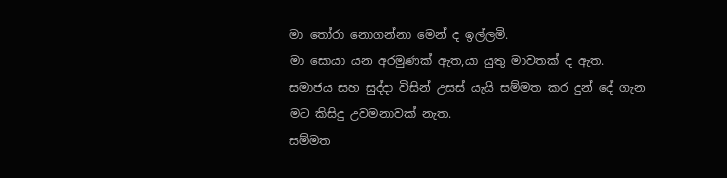මා තෝරා නොගන්නා මෙන් ද ඉල්ලමි.
මා සොයා යන අරමුණක් ඇත,යා යුතු මාවතක් ද ඇත.
සමාජය සහ සුද්දා විසින් උසස් යැයි සම්මත කර දුන් දේ ගැන
මට කිසිදු උවමනාවක් නැත.
සම්මත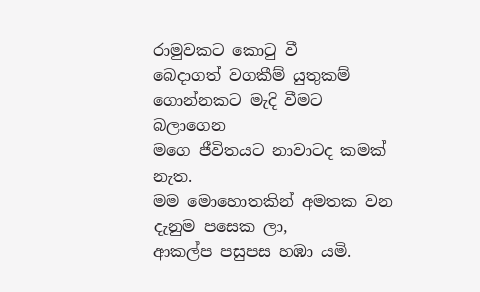රාමුවකට කොටු වී
බෙදාගත් වගකීම් යුතුකම් ගොන්නකට මැදි වීමට බලාගෙන
මගෙ ජීවිතයට නාවාටද කමක් නැත.
මම මොහොතකින් අමතක වන දැනුම පසෙක ලා,
ආකල්ප පසුපස හඹා යමි.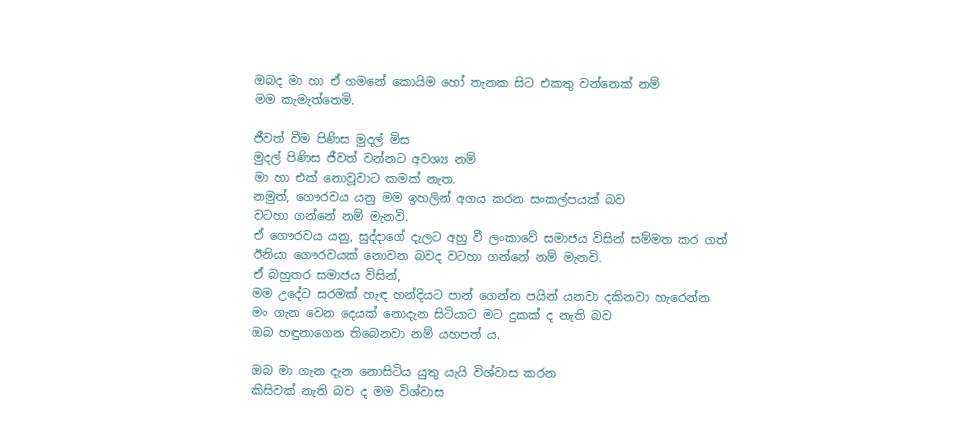ඔබද මා හා ඒ ගමනේ කොයිම හෝ තැනක සිට එකතු වන්නෙක් නම්
මම කැමැත්තෙමි.

ජීවත් වීම පිණිස මුදල් මිස
මුදල් පිණිස ජීවත් වන්නට අවශ්‍ය නම්
මා හා එක් නොවූවාට කමක් නැත.
නමුත්, ගෞරවය යනු මම ඉහලින් අගය කරන සංකල්පයක් බව
වටහා ගන්නේ නම් මැනවි.
ඒ ගෞරවය යනු, සුද්දාගේ දැලට අහු වී ලංකාවේ සමාජය විසින් සම්මත කර ගත්
ඊනියා ගෞරවයක් නොවන බවද වටහා ගන්නේ නම් මැනවි.
ඒ බහුතර සමාජය විසින්,
මම උදේට සරමක් හැඳ හන්දියට පාන් ගෙන්න පයින් යනවා දකිනවා හැරෙන්න
මං ගැන වෙන දෙයක් නොදැන සිටියාට මට දුකක් ද නැති බව
ඔබ හඳුනාගෙන තිබෙනවා නම් යහපත් ය.

ඔබ මා ගැන දැන නොසිටිය යුතු යැයි විශ්වාස කරන
කිසිවක් නැති බව ද මම විශ්වාස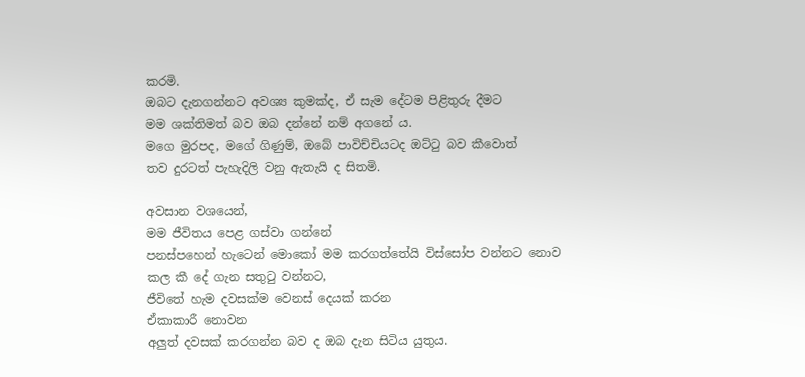කරමි.
ඔබට දැනගන්නට අවශ්‍ය කුමක්ද, ඒ සැම දේටම පිළිතුරු දීමට
මම ශක්තිමත් බව ඔබ දන්නේ නම් අගනේ ය.
මගෙ මුරපද, මගේ ගිණුම්, ඔබේ පාවිච්චියටද ඔට්ටු බව කීවොත්
තව දුරටත් පැහැදිලි වනු ඇතැයි ද සිතමි.

අවසාන වශයෙන්,
මම ජීවිතය පෙළ ගස්වා ගන්නේ
පනස්පහෙන් හැටෙන් මොකෝ මම කරගත්තේයි විස්සෝප වන්නට නොව
කල කී දේ ගැන සතුටු වන්නට,
ජීවිතේ හැම දවසක්ම වෙනස් දෙයක් කරන
ඒකාකාරී නොවන
අලුත් දවසක් කරගන්න බව ද ඔබ දැන සිටිය යුතුය.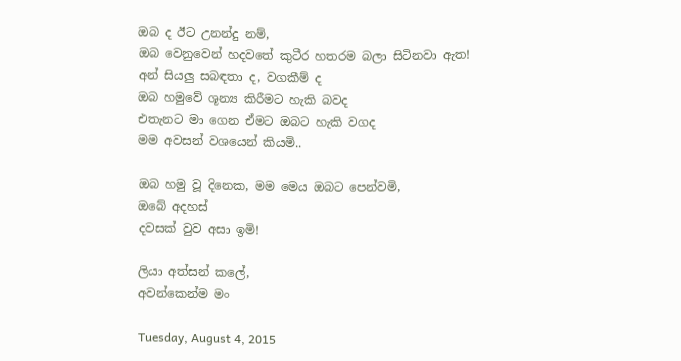ඔබ ද ඊට උනන්දු නම්,
ඔබ වෙනුවෙන් හදවතේ කුටීර හතරම බලා සිටිනවා ඇත!
අන් සියලු සබඳතා ද, වගකීම් ද
ඔබ හමුවේ ශූන්‍ය කිරීමට හැකි බවද
එතැනට මා ගෙන ඒමට ඔබට හැකි වගද
මම අවසන් වශයෙන් කියමි..

ඔබ හමු වූ දිනෙක, මම මෙය ඔබට පෙන්වමි,
ඔබේ අදහස්
දවසක් වුව අසා ඉමි!

ලියා අත්සන් කලේ,
අවන්කෙන්ම මං

Tuesday, August 4, 2015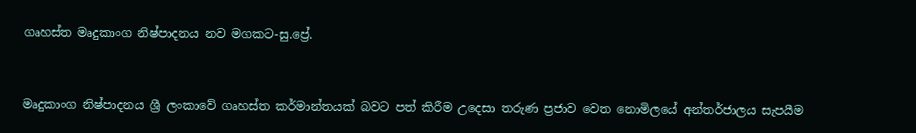ගෘහස්ත මෘදුකාංග නිෂ්පාදනය නව මගකට-සු.ප්‍රේ.



මෘදුකාංග නිෂ්පාදනය ශ්‍රී ලංකාවේ ගෘහස්ත කර්මාන්තයක් බවට පත් කිරීම උදෙසා තරුණ ප්‍රජාව වෙත නොමිලයේ අන්තර්ජාලය සැපයීම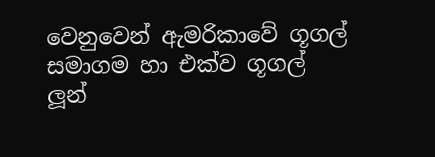වෙනුවෙන් ඇමරිකාවේ ගූගල් සමාගම හා එක්ව ගූගල් ලූන්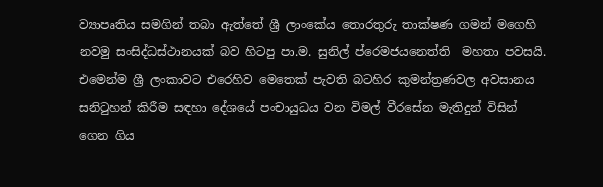ව්‍යාපෘතිය සමගින් තබා ඇත්තේ ශ්‍රී ලාංකේය තොරතුරු තාක්ෂණ ගමන් මගෙහි නවමු සංසිද්ධස්ථානයක් බව හිටපු පා.ම. සුනිල් ප්රෙමජයනෙත්ති  මහතා පවසයි. එමෙන්ම ශ්‍රී ලංකාවට එරෙහිව මෙතෙක් පැවති බටහිර කුමන්ත්‍රණවල අවසානය සනිටුහන් කිරීම සඳහා දේශයේ පංචායුධය වන විමල් වීරසේන මැතිදුන් විසින් ගෙන ගිය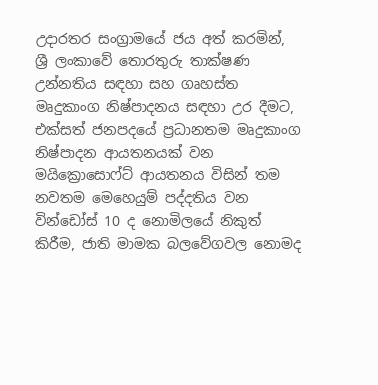උදාරතර සංග්‍රාමයේ ජය අත් කරමින්, ශ්‍රී ලංකාවේ තොරතුරු තාක්ෂණ උන්නතිය සඳහා සහ ගෘහස්ත මෘදුකාංග නිෂ්පාදනය සඳහා උර දීමට, එක්සත් ජනපදයේ ප්‍රධානතම මෘදුකාංග නිෂ්පාදන ආයතනයක් වන මයික්‍රොසොෆ්ට් ආයතනය විසින් තම නවතම මෙහෙයුම් පද්දතිය වන වින්ඩෝස් 10 ද නොමිලයේ නිකුත් කිරීම, ජාති මාමක බලවේගවල නොමද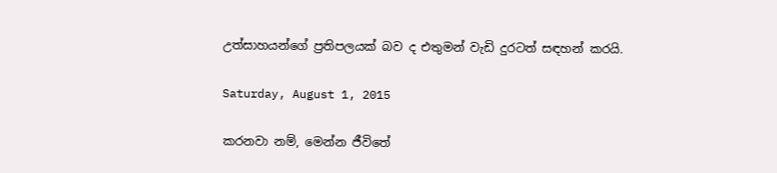උත්සාහයන්ගේ ප්‍රතිපලයක් බව ද එතුමන් වැඩි දුරටත් සඳහන් කරයි.

Saturday, August 1, 2015

කරනවා නම්, මෙන්න ජීවිතේ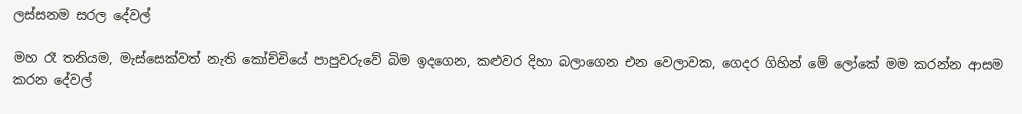ලස්සනම සරල දේවල්

මහ රෑ තනියම, මැස්සෙක්වත් නැති කෝච්චියේ පාපුවරුවේ බිම ඉදගෙන, කළුවර දිහා බලාගෙන එන වෙලාවක, ගෙදර ගිහින් මේ ලෝකේ මම කරන්න ආසම කරන දේවල්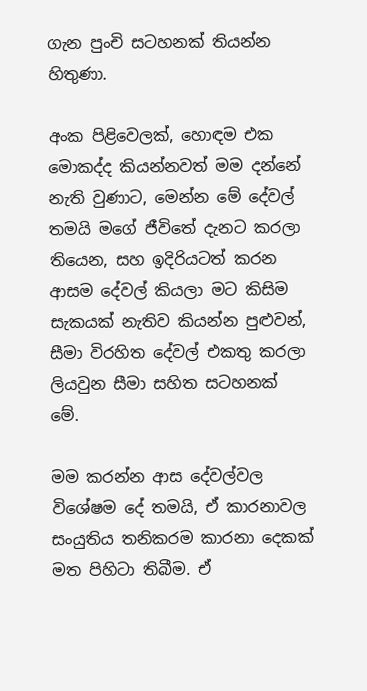ගැන පුංචි සටහනක් තියන්න හිතුණා.

අංක පිළිවෙලක්, හොඳම එක මොකද්ද කියන්නවත් මම දන්නේ නැති වුණාට, මෙන්න මේ දේවල් තමයි මගේ ජීවිතේ දැනට කරලා තියෙන, සහ ඉදිරියටත් කරන ආසම දේවල් කියලා මට කිසිම සැකයක් නැතිව කියන්න පුළුවන්, සීමා විරහිත දේවල් එකතු කරලා ලියවුන සීමා සහිත සටහනක් මේ.

මම කරන්න ආස දේවල්වල විශේෂම දේ තමයි, ඒ කාරනාවල සංයුතිය තනිකරම කාරනා දෙකක් මත පිහිටා තිබීම. ඒ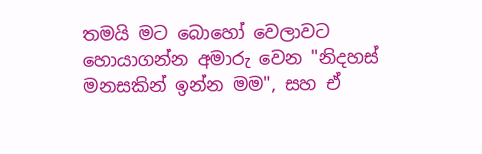තමයි මට බොහෝ වෙලාවට හොයාගන්න අමාරු වෙන "නිදහස් මනසකින් ඉන්න මම", සහ ඒ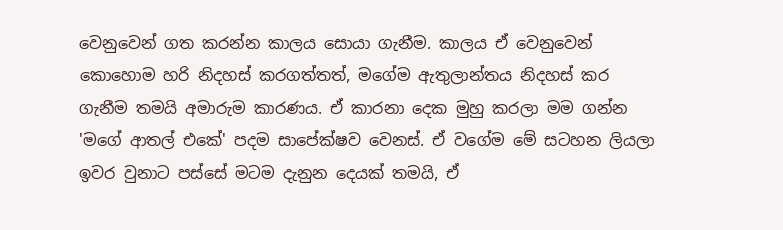වෙනුවෙන් ගත කරන්න කාලය සොයා ගැනීම. කාලය ඒ වෙනුවෙන් කොහොම හරි නිදහස් කරගත්තත්, මගේම ඇතුලාන්තය නිදහස් කර ගැනීම තමයි අමාරුම කාරණය. ඒ කාරනා දෙක මුහු කරලා මම ගන්න 'මගේ ආතල් එකේ' පදම සාපේක්ෂව වෙනස්. ඒ වගේම මේ සටහන ලියලා ඉවර වුනාට පස්සේ මටම දැනුන දෙයක් තමයි, ඒ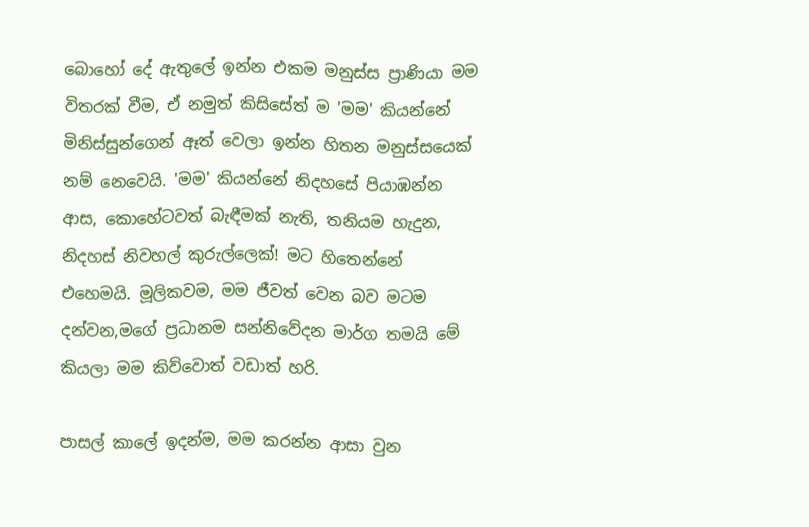බොහෝ දේ ඇතුලේ ඉන්න එකම මනුස්ස ප්‍රාණියා මම විතරක් වීම, ඒ නමුත් කිසිසේත් ම 'මම' කියන්නේ මිනිස්සුන්ගෙන් ඈත් වෙලා ඉන්න හිතන මනුස්සයෙක් නම් නෙවෙයි. 'මම' කියන්නේ නිදහසේ පියාඹන්න ආස, කොහේටවත් බැඳීමක් නැති, තනියම හැදුන, නිදහස් නිවහල් කුරුල්ලෙක්! මට හිතෙන්නේ එහෙමයි. මූලිකවම, මම ජීවත් වෙන බව මටම දන්වන,මගේ ප්‍රධානම සන්නිවේදන මාර්ග තමයි මේ කියලා මම කිව්වොත් වඩාත් හරි.

පාසල් කාලේ ඉදන්ම, මම කරන්න ආසා වුන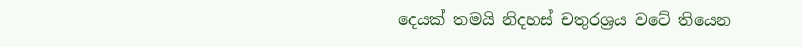දෙයක් තමයි නිදහස් චතුරශ්‍රය වටේ තියෙන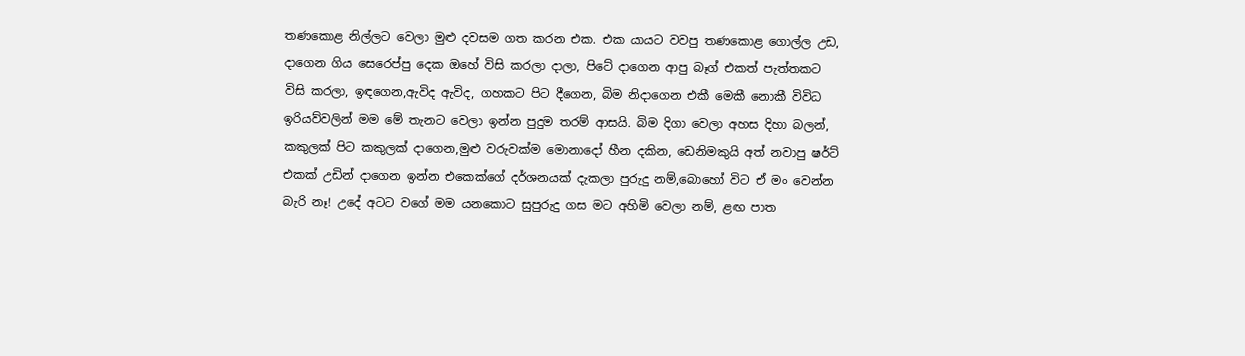තණකොළ නිල්ලට වෙලා මුළු දවසම ගත කරන එක. එක යායට වවපු තණකොළ ගොල්ල උඩ, දාගෙන ගිය සෙරෙප්පු දෙක ඔහේ විසි කරලා දාලා, පිටේ දාගෙන ආපු බෑග් එකත් පැත්තකට විසි කරලා, ඉඳගෙන,ඇවිද ඇවිද, ගහකට පිට දීගෙන, බිම නිදාගෙන එකී මෙකී නොකී විවිධ ඉරියව්වලින් මම මේ තැනට වෙලා ඉන්න පුදුම තරම් ආසයි. බිම දිගා වෙලා අහස දිහා බලන්, කකුලක් පිට කකුලක් දාගෙන,මුළු වරුවක්ම මොනාදෝ හීන දකින, ඩෙනිමකුයි අත් නවාපු ෂර්ට් එකක් උඩින් දාගෙන ඉන්න එකෙක්ගේ දර්ශනයක් දැකලා පුරුදු නම්,බොහෝ විට ඒ මං වෙන්න බැරි නෑ! උදේ අටට වගේ මම යනකොට සුපුරුදු ගස මට අහිමි වෙලා නම්, ළඟ පාත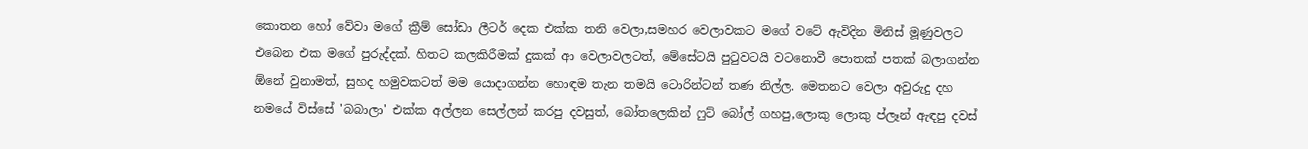කොතන හෝ වේවා මගේ ක්‍රීම් සෝඩා ලීටර් දෙක එක්ක තනි වෙලා,සමහර වෙලාවකට මගේ වටේ ඇවිදින මිනිස් මූණුවලට එබෙන එක මගේ පුරුද්දක්. හිතට කලකිරීමක් දුකක් ආ වෙලාවලටත්, මේසේටයි පුටුවටයි වටනොවී පොතක් පතක් බලාගන්න ඕනේ වුනාමත්, සුහද හමුවකටත් මම යොදාගන්න හොඳම තැන තමයි ටොරින්ටන් තණ නිල්ල. මෙතනට වෙලා අවුරුදු දහ නමයේ විස්සේ 'බබාලා' එක්ක අල්ලන සෙල්ලන් කරපු දවසුත්, බෝතලෙකින් ෆුට් බෝල් ගහපු,ලොකු ලොකු ප්ලෑන් ඇඳපු දවස්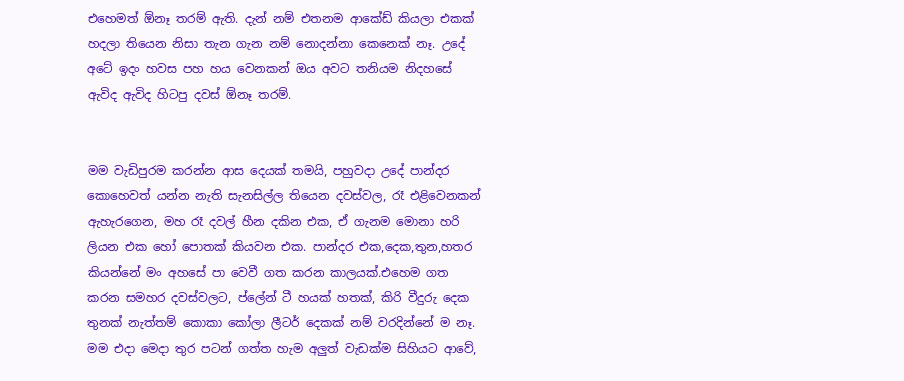එහෙමත් ඕනෑ තරම් ඇති. දැන් නම් එතනම ආකේඩ් කියලා එකක් හදලා තියෙන නිසා තැන ගැන නම් නොදන්නා කෙනෙක් නෑ. උදේ අටේ ඉදං හවස පහ හය වෙනකන් ඔය අවට තනියම නිදහසේ ඇවිද ඇවිද හිටපු දවස් ඕනෑ තරම්.


මම වැඩිපුරම කරන්න ආස දෙයක් තමයි, පහුවදා උදේ පාන්දර කොහෙවත් යන්න නැති සැනසිල්ල තියෙන දවස්වල, රෑ එළිවෙනකන් ඇහැරගෙන, මහ රෑ දවල් හීන දකින එක, ඒ ගැනම මොනා හරි ලියන එක හෝ පොතක් කියවන එක. පාන්දර එක,දෙක,තුන,හතර කියන්නේ මං අහසේ පා වෙවී ගත කරන කාලයක්.එහෙම ගත කරන සමහර දවස්වලට, ප්ලේන් ටී හයක් හතක්, කිරි වීදුරු දෙක තුනක් නැත්තම් කොකා කෝලා ලීටර් දෙකක් නම් වරදින්නේ ම නෑ. මම එදා මෙදා තුර පටන් ගත්ත හැම අලුත් වැඩක්ම සිහියට ආවේ,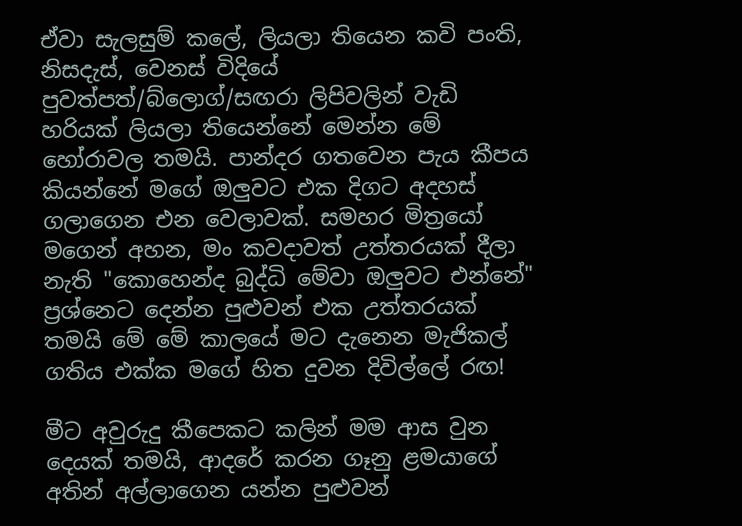ඒවා සැලසුම් කලේ, ලියලා තියෙන කවි පංති, නිසදැස්, වෙනස් විදියේ පුවත්පත්/බ්ලොග්/සඟරා ලිපිවලින් වැඩි හරියක් ලියලා තියෙන්නේ මෙන්න මේ හෝරාවල තමයි. පාන්දර ගතවෙන පැය කීපය කියන්නේ මගේ ඔලුවට එක දිගට අදහස් ගලාගෙන එන වෙලාවක්. සමහර මිත්‍රයෝ මගෙන් අහන, මං කවදාවත් උත්තරයක් දීලා නැති "කොහෙන්ද බුද්ධි මේවා ඔලුවට එන්නේ" ප්‍රශ්නෙට දෙන්න පුළුවන් එක උත්තරයක් තමයි මේ මේ කාලයේ මට දැනෙන මැජිකල් ගතිය එක්ක මගේ හිත දුවන දිවිල්ලේ රඟ!

මීට අවුරුදු කීපෙකට කලින් මම ආස වුන දෙයක් තමයි, ආදරේ කරන ගෑනු ළමයාගේ අතින් අල්ලාගෙන යන්න පුළුවන්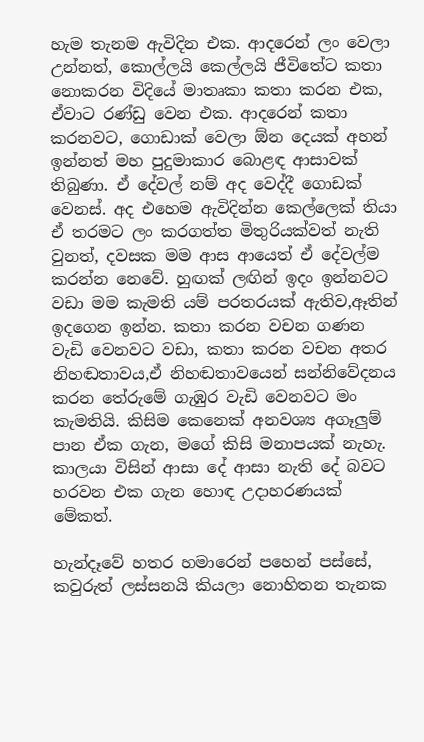හැම තැනම ඇවිදින එක. ආදරෙන් ලං වෙලා උන්නත්, කොල්ලයි කෙල්ලයි ජීවිතේට කතා නොකරන විදියේ මාතෘකා කතා කරන එක, ඒවාට රණ්ඩු වෙන එක. ආදරෙන් කතා කරනවට, ගොඩාක් වෙලා ඕන දෙයක් අහන් ඉන්නත් මහ පුදුමාකාර බොළඳ ආසාවක් තිබුණා. ඒ දේවල් නම් අද වෙද්දී ගොඩක් වෙනස්. අද එහෙම ඇවිදින්න කෙල්ලෙක් තියා ඒ තරමට ලං කරගත්ත මිතුරියක්වත් නැති වුනත්, දවසක මම ආස ආයෙත් ඒ දේවල්ම කරන්න නෙවේ. හුඟක් ලඟින් ඉදං ඉන්නවට වඩා මම කැමති යම් පරතරයක් ඇතිව,ඈතින් ඉදගෙන ඉන්න. කතා කරන වචන ගණන වැඩි වෙනවට වඩා, කතා කරන වචන අතර නිහඬතාවය,ඒ නිහඬතාවයෙන් සන්නිවේදනය කරන තේරුමේ ගැඹුර වැඩි වෙනවට මං කැමතියි. කිසිම කෙනෙක් අනවශ්‍ය අගෑලුම් පාන ඒක ගැන, මගේ කිසි මනාපයක් නැහැ. කාලයා විසින් ආසා දේ ආසා නැති දේ බවට හරවන එක ගැන හොඳ උදාහරණයක් මේකත්.

හැන්දෑවේ හතර හමාරෙන් පහෙන් පස්සේ, කවුරුත් ලස්සනයි කියලා නොහිතන තැනක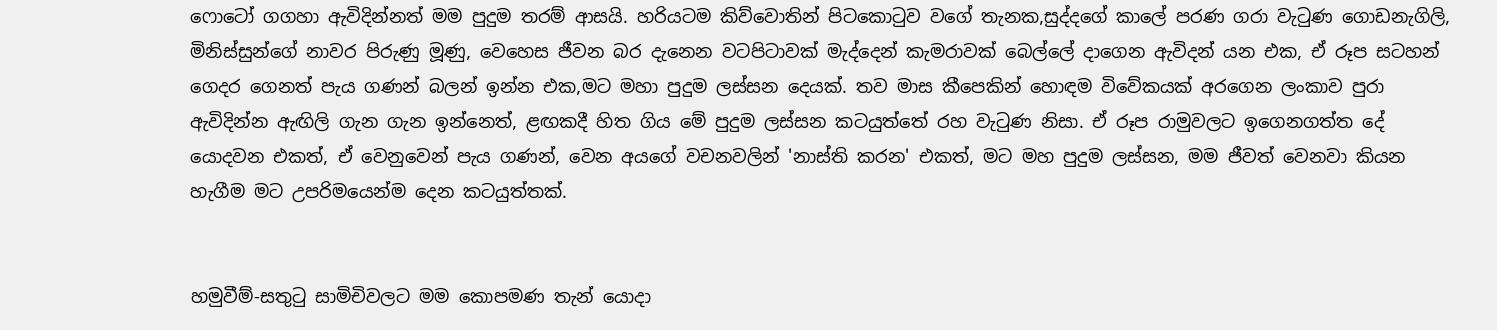ෆොටෝ ගගහා ඇවිදින්නත් මම පුදුම තරම් ආසයි. හරියටම කිව්වොතින් පිටකොටුව වගේ තැනක,සුද්දගේ කාලේ පරණ ගරා වැටුණ ගොඩනැගිලි, මිනිස්සුන්ගේ නාවර පිරුණු මූණු, වෙහෙස ජීවන බර දැනෙන වටපිටාවක් මැද්දෙන් කැමරාවක් බෙල්ලේ දාගෙන ඇවිදන් යන එක, ඒ රූප සටහන් ගෙදර ගෙනත් පැය ගණන් බලන් ඉන්න එක,මට මහා පුදුම ලස්සන දෙයක්. තව මාස කීපෙකින් හොඳම විවේකයක් අරගෙන ලංකාව පුරා ඇවිදින්න ඇඟිලි ගැන ගැන ඉන්නෙත්, ළඟකදී හිත ගිය මේ පුදුම ලස්සන කටයුත්තේ රහ වැටුණ නිසා. ඒ රූප රාමුවලට ඉගෙනගත්ත දේ යොදවන එකත්, ඒ වෙනුවෙන් පැය ගණන්, වෙන අයගේ වචනවලින් 'නාස්ති කරන' එකත්, මට මහ පුදුම ලස්සන, මම ජීවත් වෙනවා කියන හැගීම මට උපරිමයෙන්ම දෙන කටයුත්තක්.


හමුවීම්-සතුටු සාමිචිවලට මම කොපමණ තැන් යොදා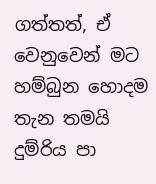ගත්තත්, ඒ වෙනුවෙන් මට හම්බුන හොදම තැන තමයි දුම්රිය පා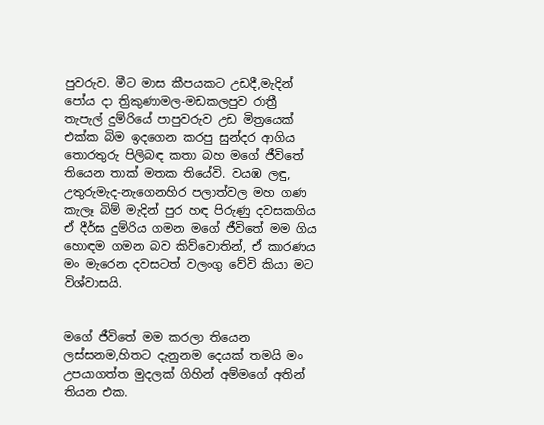පුවරුව. මීට මාස කීපයකට උඩදී,මැදින් පෝය දා ත්‍රිකුණාමල-මඩකලපුව රාත්‍රී තැපැල් දුම්රියේ පාපුවරුව උඩ මිත්‍රයෙක් එක්ක බිම ඉදගෙන කරපු සුන්දර ආගිය තොරතුරු පිලිබඳ කතා බහ මගේ ජීවිතේ තියෙන තාක් මතක තියේවි. වයඹ ලඳු, උතුරුමැද-නැගෙනහිර පලාත්වල මහ ගණ කැලෑ බිම් මැදින් පුර හඳ පිරුණු දවසකගිය ඒ දීර්ඝ දුම්රිය ගමන මගේ ජීවිතේ මම ගිය හොඳම ගමන බව කිව්වොතින්, ඒ කාරණය මං මැරෙන දවසටත් වලංගු වේවි කියා මට විශ්වාසයි.


මගේ ජීවිතේ මම කරලා තියෙන ලස්සනම,හිතට දැනුනම දෙයක් තමයි මං උපයාගත්ත මුදලක් ගිහින් අම්මගේ අතින් තියන එක.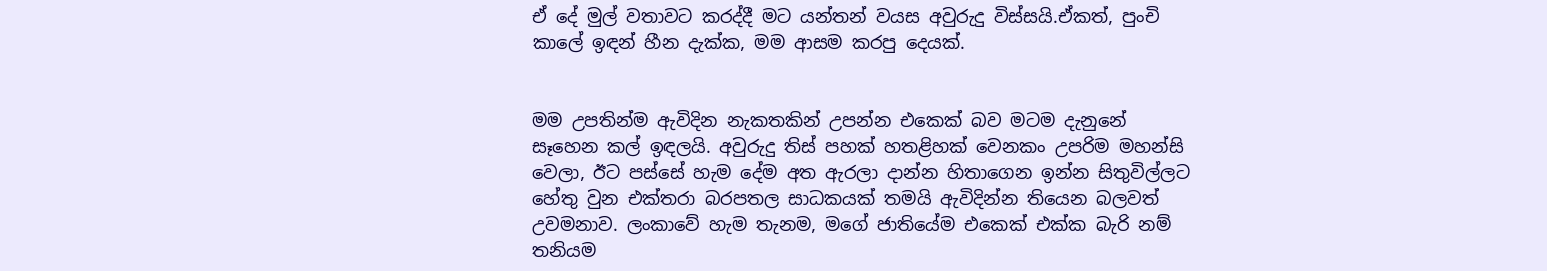ඒ දේ මුල් වතාවට කරද්දී මට යන්තන් වයස අවුරුදු විස්සයි.ඒකත්, පුංචි කාලේ ඉඳන් හීන දැක්ක, මම ආසම කරපු දෙයක්.


මම උපතින්ම ඇවිදින නැකතකින් උපන්න එකෙක් බව මටම දැනුනේ සෑහෙන කල් ඉඳලයි. අවුරුදු තිස් පහක් හතළිහක් වෙනකං උපරිම මහන්සි වෙලා, ඊට පස්සේ හැම දේම අත ඇරලා දාන්න හිතාගෙන ඉන්න සිතුවිල්ලට හේතු වුන එක්තරා බරපතල සාධකයක් තමයි ඇවිදින්න තියෙන බලවත් උවමනාව. ලංකාවේ හැම තැනම, මගේ ජාතියේම එකෙක් එක්ක බැරි නම් තනියම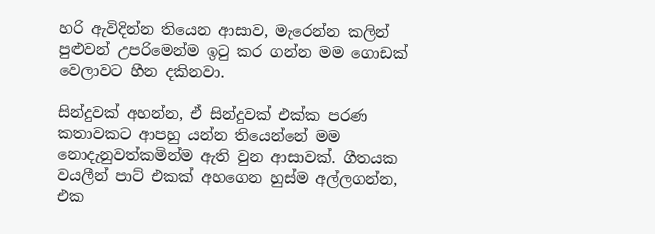හරි ඇවිදින්න තියෙන ආසාව, මැරෙන්න කලින් පුළුවන් උපරිමෙන්ම ඉටු කර ගන්න මම ගොඩක් වෙලාවට හීන දකිනවා.

සින්දුවක් අහන්න, ඒ සින්දුවක් එක්ක පරණ කතාවකට ආපහු යන්න තියෙන්නේ මම නොදැනුවත්කමින්ම ඇති වුන ආසාවක්. ගීතයක වයලීන් පාට් එකක් අහගෙන හුස්ම අල්ලගන්න, එක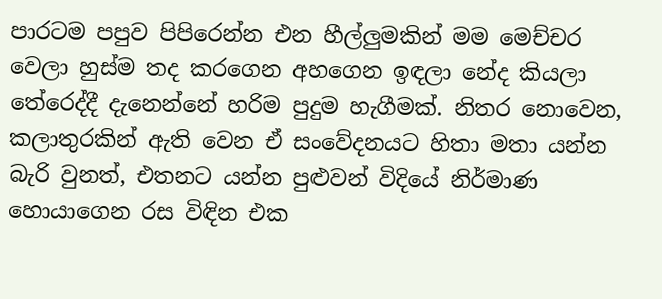පාරටම පපුව පිපිරෙන්න එන හීල්ලුමකින් මම මෙච්චර වෙලා හුස්ම තද කරගෙන අහගෙන ඉඳලා නේද කියලා තේරෙද්දී දැනෙන්නේ හරිම පුදුම හැගීමක්. නිතර නොවෙන, කලාතුරකින් ඇති වෙන ඒ සංවේදනයට හිතා මතා යන්න බැරි වුනත්, එතනට යන්න පුළුවන් විදියේ නිර්මාණ හොයාගෙන රස විඳින එක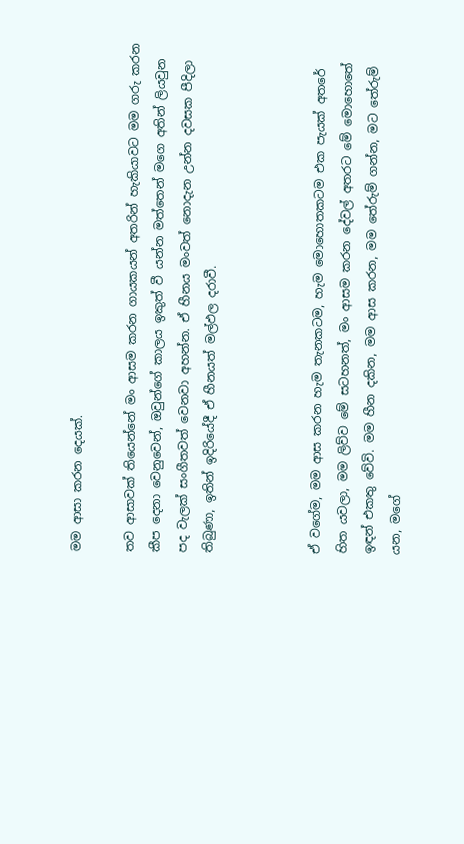මම ආසා කරන දෙයක්.

තව ආසාවක් තියෙන්නේ මං ආසම කරන ගායකයන් අතරින් හැකියාවට මම ගරු කරන කීප දෙනා වෙනුවෙන්, ඔවුන්ගේ කාලය ඉකුත් වී යන්න මත්තෙන් මගෙ අතින් ලියවුන පද වැලක් සංගීතවත් වෙනවා අහන්න. ඒ හීනය මංවත් නොදැන උන්න දවසක පීදිලා තිබුණා, ඉතින් ඉදිරියේදී ඒ හීනයත් මල්ඵල දරාවී.



ඒ වගේම, මම ආස කරන හැම තැනකටම, හැම මොහොතකටම එක පැයක් අතරේ හිත යවලා, මම ලිව්ව මේ සටහනත්, මං ආසම කරන දේවල් අතරට මේ මොහොතේ ඉඳන් එකතු වේවි. මම හීන දකින, මම ආස කරන, මම තේරුම් ගන්න, මට තේරුම් යන, මගේ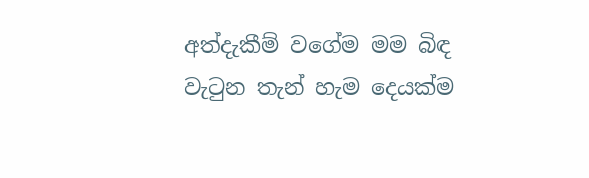අත්දැකීම් වගේම මම බිඳ වැටුන තැන් හැම දෙයක්ම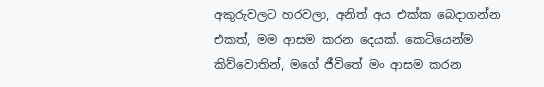අකුරුවලට හරවලා, අනිත් අය එක්ක බෙදාගන්න එකත්, මම ආසම කරන දෙයක්. කෙටියෙන්ම කිව්වොතින්, මගේ ජීවිතේ මං ආසම කරන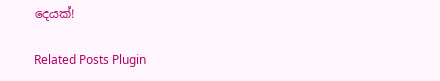දෙයක්!

Related Posts Plugin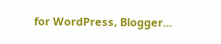for WordPress, Blogger...